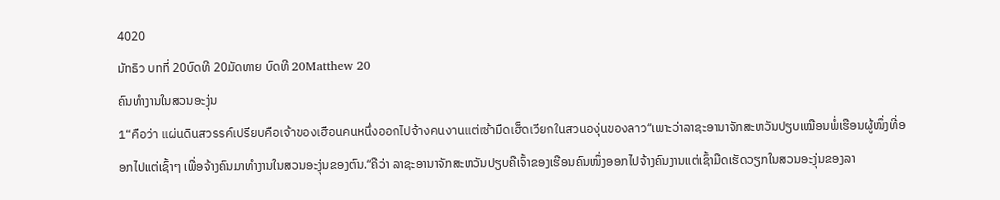4020
มัทธิว บทที่ 20ບົດທີ 20ມັດທາຍ ບົດທີ 20Matthew 20
ຄົນທຳງານໃນສວນອະງຸ່ນ
1“คือว่า แผ่นดินสวรรค์เปรียบคือเจ้าของเฮือนคนหนึ่งออกไปจ้างคนงานแต่เซ้ามืดเฮ็ดเวียกในสวนองุ่นของลาว“ເພາະວ່າລາຊະອານາຈັກສະຫວັນປຽບເໝືອນພໍ່ເຮືອນຜູ້ໜຶ່ງທີ່ອອກໄປແຕ່ເຊົ້າໆ ເພື່ອຈ້າງຄົນມາທຳງານໃນສວນອະງຸ່ນຂອງຕົນ.“ຄືວ່າ ລາຊະອານາຈັກສະຫວັນປຽບຄືເຈົ້າຂອງເຮືອນຄົນໜຶ່ງອອກໄປຈ້າງຄົນງານແຕ່ເຊົ້າມືດເຮັດວຽກໃນສວນອະງຸ່ນຂອງລາ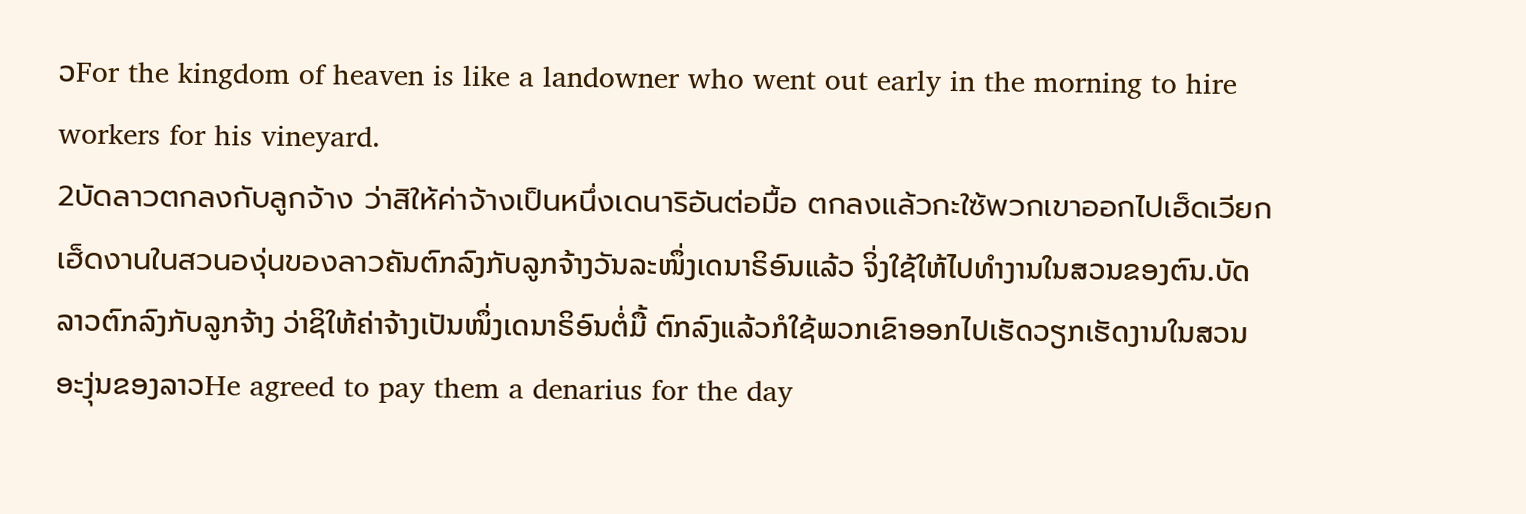ວFor the kingdom of heaven is like a landowner who went out early in the morning to hire workers for his vineyard.
2บัดลาวตกลงกับลูกจ้าง ว่าสิให้ค่าจ้างเป็นหนึ่งเดนาริอันต่อมื้อ ตกลงแล้วกะใซ้พวกเขาออกไปเฮ็ดเวียกเฮ็ดงานในสวนองุ่นของลาวຄັນຕົກລົງກັບລູກຈ້າງວັນລະໜຶ່ງເດນາຣິອົນແລ້ວ ຈິ່ງໃຊ້ໃຫ້ໄປທຳງານໃນສວນຂອງຕົນ.ບັດລາວຕົກລົງກັບລູກຈ້າງ ວ່າຊິໃຫ້ຄ່າຈ້າງເປັນໜຶ່ງເດນາຣິອົນຕໍ່ມື້ ຕົກລົງແລ້ວກໍໃຊ້ພວກເຂົາອອກໄປເຮັດວຽກເຮັດງານໃນສວນອະງຸ່ນຂອງລາວHe agreed to pay them a denarius for the day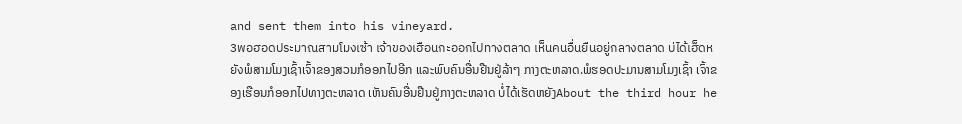and sent them into his vineyard.
3พอฮอดประมาณสามโมงเซ้า เจ้าของเฮือนกะออกไปทางตลาด เห็นคนอื่นยืนอยู่กลางตลาด บ่ได้เฮ็ดหยังພໍສາມໂມງເຊົ້າເຈົ້າຂອງສວນກໍອອກໄປອີກ ແລະພົບຄົນອື່ນຢືນຢູ່ລ້າໆ ກາງຕະຫລາດ.ພໍຮອດປະມານສາມໂມງເຊົ້າ ເຈົ້າຂອງເຮືອນກໍອອກໄປທາງຕະຫລາດ ເຫັນຄົນອື່ນຢືນຢູ່ກາງຕະຫລາດ ບໍ່ໄດ້ເຮັດຫຍັງAbout the third hour he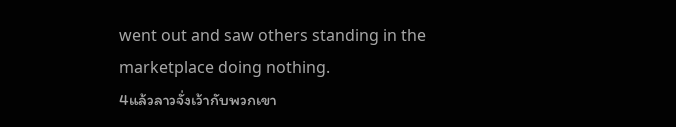went out and saw others standing in the marketplace doing nothing.
4แล้วลาวจั่งเว้ากับพวกเขา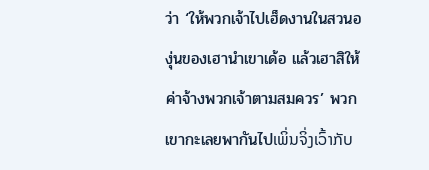ว่า ‘ให้พวกเจ้าไปเฮ็ดงานในสวนองุ่นของเฮานำเขาเด้อ แล้วเฮาสิให้ค่าจ้างพวกเจ้าตามสมควร’ พวกเขากะเลยพากันไปເພິ່ນຈິ່ງເວົ້າກັບ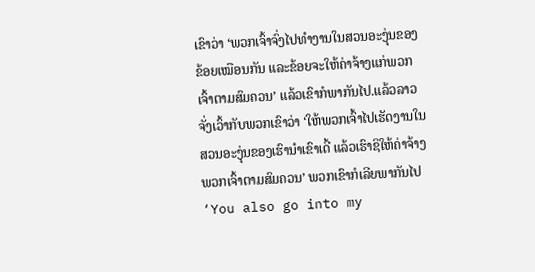ເຂົາວ່າ ‘ພວກເຈົ້າຈົ່ງໄປທຳງານໃນສວນອະງຸ່ນຂອງຂ້ອຍເໝືອນກັນ ແລະຂ້ອຍຈະໃຫ້ຄ່າຈ້າງແກ່ພວກເຈົ້າຕາມສົມຄວນ’ ແລ້ວເຂົາກໍພາກັນໄປ.ແລ້ວລາວຈັ່ງເວົ້າກັບພວກເຂົາວ່າ ‘ໃຫ້ພວກເຈົ້າໄປເຮັດງານໃນສວນອະງຸ່ນຂອງເຮົານຳເຂົາເດີ້ ແລ້ວເຮົາຊິໃຫ້ຄ່າຈ້າງພວກເຈົ້າຕາມສົມຄວນ’ ພວກເຂົາກໍເລີຍພາກັນໄປ‘You also go into my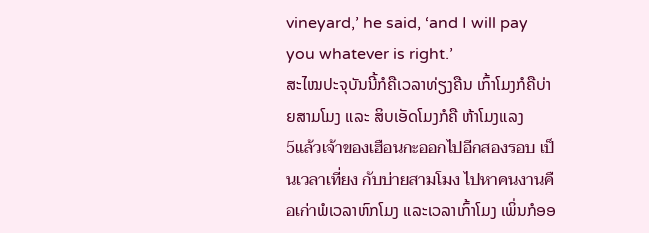vineyard,’ he said, ‘and I will pay you whatever is right.’
ສະໄໝປະຈຸບັນນີ້ກໍຄືເວລາທ່ຽງຄືນ ເກົ້າໂມງກໍຄືບ່າຍສາມໂມງ ແລະ ສິບເອັດໂມງກໍຄື ຫ້າໂມງແລງ
5แล้วเจ้าของเฮือนกะออกไปอีกสองรอบ เป็นเวลาเที่ยง กับบ่ายสามโมง ไปหาคนงานคือเก่าພໍເວລາຫົກໂມງ ແລະເວລາເກົ້າໂມງ ເພິ່ນກໍອອ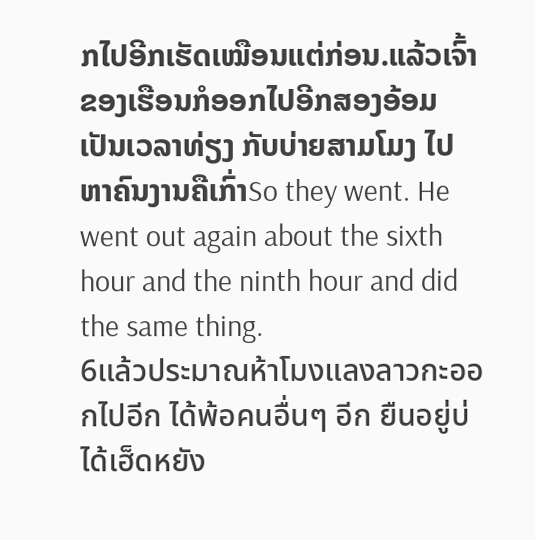ກໄປອີກເຮັດເໝືອນແຕ່ກ່ອນ.ແລ້ວເຈົ້າຂອງເຮືອນກໍອອກໄປອີກສອງອ້ອມ ເປັນເວລາທ່ຽງ ກັບບ່າຍສາມໂມງ ໄປຫາຄົນງານຄືເກົ່າSo they went. He went out again about the sixth hour and the ninth hour and did the same thing.
6แล้วประมาณห้าโมงแลงลาวกะออกไปอีก ได้พ้อคนอื่นๆ อีก ยืนอยู่บ่ได้เฮ็ดหยัง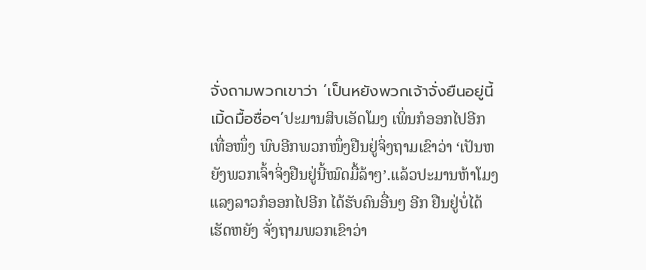จั่งถามพวกเขาว่า ‘เป็นหยังพวกเจ้าจั่งยืนอยู่นี้เมิ้ดมื้อซื่อๆ’ປະມານສິບເອັດໂມງ ເພິ່ນກໍອອກໄປອີກເທື່ອໜຶ່ງ ພົບອີກພວກໜຶ່ງຢືນຢູ່ຈິ່ງຖາມເຂົາວ່າ ‘ເປັນຫຍັງພວກເຈົ້າຈິ່ງຢືນຢູ່ນີ້ໝົດມື້ລ້າໆ’.ແລ້ວປະມານຫ້າໂມງແລງລາວກໍອອກໄປອີກ ໄດ້ຮັບຄົນອື່ນໆ ອີກ ຢືນຢູ່ບໍ່ໄດ້ເຮັດຫຍັງ ຈັ່ງຖາມພວກເຂົາວ່າ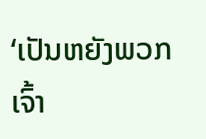‘ເປັນຫຍັງພວກເຈົ້າ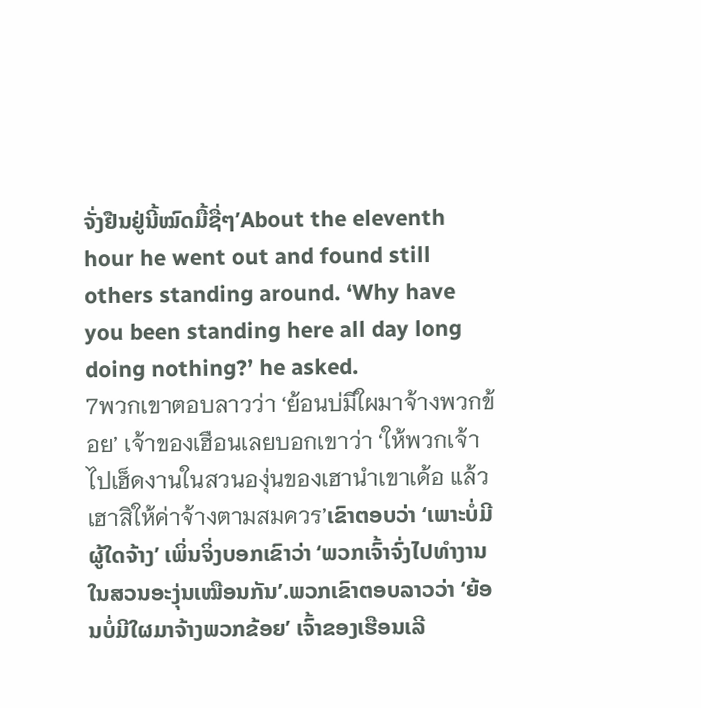ຈັ່ງຢືນຢູ່ນີ້ໝົດມື້ຊື່ໆ’About the eleventh hour he went out and found still others standing around. ‘Why have you been standing here all day long doing nothing?’ he asked.
7พวกเขาตอบลาวว่า ‘ย้อนบ่มีใผมาจ้างพวกข้อย’ เจ้าของเฮือนเลยบอกเขาว่า ‘ให้พวกเจ้าไปเฮ็ดงานในสวนองุ่นของเฮานำเขาเด้อ แล้วเฮาสิให้ค่าจ้างตามสมควร’ເຂົາຕອບວ່າ ‘ເພາະບໍ່ມີຜູ້ໃດຈ້າງ’ ເພິ່ນຈິ່ງບອກເຂົາວ່າ ‘ພວກເຈົ້າຈົ່ງໄປທຳງານໃນສວນອະງຸ່ນເໝືອນກັນ’.ພວກເຂົາຕອບລາວວ່າ ‘ຍ້ອນບໍ່ມີໃຜມາຈ້າງພວກຂ້ອຍ’ ເຈົ້າຂອງເຮືອນເລີ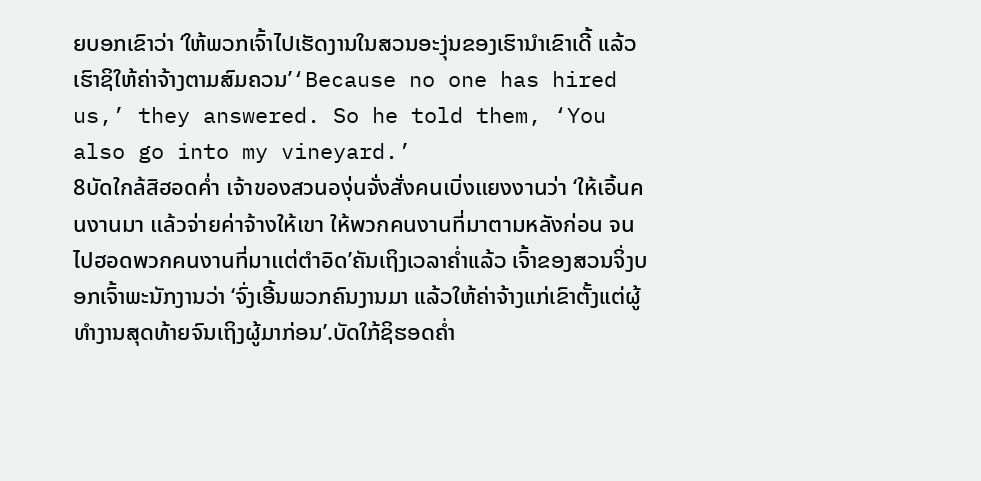ຍບອກເຂົາວ່າ ‘ໃຫ້ພວກເຈົ້າໄປເຮັດງານໃນສວນອະງຸ່ນຂອງເຮົານຳເຂົາເດີ້ ແລ້ວເຮົາຊິໃຫ້ຄ່າຈ້າງຕາມສົມຄວນ’‘Because no one has hired us,’ they answered. So he told them, ‘You also go into my vineyard.’
8บัดใกล้สิฮอดค่ำ เจ้าของสวนองุ่นจั่งสั่งคนเบิ่งแยงงานว่า ‘ให้เอิ้นคนงานมา แล้วจ่ายค่าจ้างให้เขา ให้พวกคนงานที่มาตามหลังก่อน จนไปฮอดพวกคนงานที่มาแต่ตำอิด’ຄັນເຖິງເວລາຄ່ຳແລ້ວ ເຈົ້າຂອງສວນຈິ່ງບອກເຈົ້າພະນັກງານວ່າ ‘ຈົ່ງເອີ້ນພວກຄົນງານມາ ແລ້ວໃຫ້ຄ່າຈ້າງແກ່ເຂົາຕັ້ງແຕ່ຜູ້ທຳງານສຸດທ້າຍຈົນເຖິງຜູ້ມາກ່ອນ’.ບັດໃກ້ຊິຮອດຄ່ຳ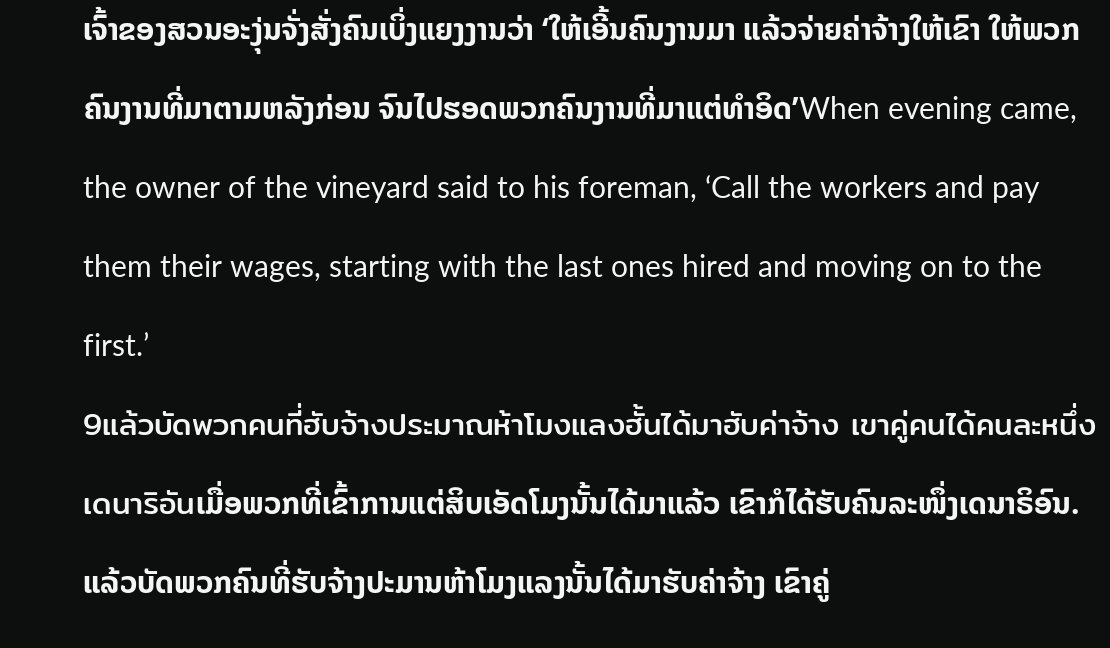ເຈົ້າຂອງສວນອະງຸ່ນຈັ່ງສັ່ງຄົນເບິ່ງແຍງງານວ່າ ‘ໃຫ້ເອີ້ນຄົນງານມາ ແລ້ວຈ່າຍຄ່າຈ້າງໃຫ້ເຂົາ ໃຫ້ພວກຄົນງານທີ່ມາຕາມຫລັງກ່ອນ ຈົນໄປຮອດພວກຄົນງານທີ່ມາແຕ່ທຳອິດ’When evening came, the owner of the vineyard said to his foreman, ‘Call the workers and pay them their wages, starting with the last ones hired and moving on to the first.’
9แล้วบัดพวกคนที่ฮับจ้างประมาณห้าโมงแลงฮั้นได้มาฮับค่าจ้าง เขาคู่คนได้คนละหนึ่งเดนาริอันເມື່ອພວກທີ່ເຂົ້າການແຕ່ສິບເອັດໂມງນັ້ນໄດ້ມາແລ້ວ ເຂົາກໍໄດ້ຮັບຄົນລະໜຶ່ງເດນາຣິອົນ.ແລ້ວບັດພວກຄົນທີ່ຮັບຈ້າງປະມານຫ້າໂມງແລງນັ້ນໄດ້ມາຮັບຄ່າຈ້າງ ເຂົາຄູ່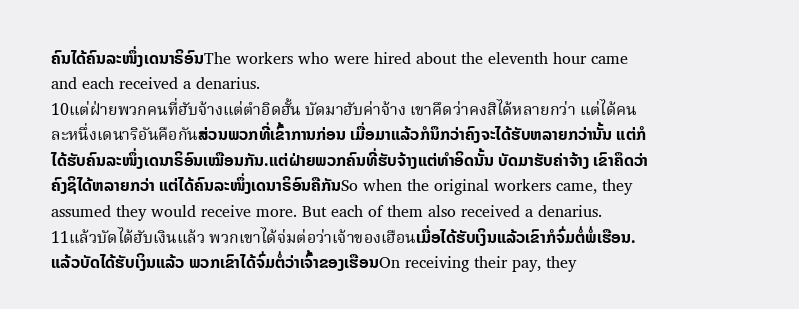ຄົນໄດ້ຄົນລະໜຶ່ງເດນາຣິອົນThe workers who were hired about the eleventh hour came and each received a denarius.
10แต่ฝ่ายพวกคนที่ฮับจ้างแต่ตำอิดฮั้น บัดมาฮับค่าจ้าง เขาคึดว่าคงสิได้หลายกว่า แต่ได้คนละหนึ่งเดนาริอันคือกันສ່ວນພວກທີ່ເຂົ້າການກ່ອນ ເມື່ອມາແລ້ວກໍນຶກວ່າຄົງຈະໄດ້ຮັບຫລາຍກວ່ານັ້ນ ແຕ່ກໍໄດ້ຮັບຄົນລະໜຶ່ງເດນາຣິອົນເໝືອນກັນ.ແຕ່ຝ່າຍພວກຄົນທີ່ຮັບຈ້າງແຕ່ທຳອິດນັ້ນ ບັດມາຮັບຄ່າຈ້າງ ເຂົາຄຶດວ່າຄົງຊິໄດ້ຫລາຍກວ່າ ແຕ່ໄດ້ຄົນລະໜຶ່ງເດນາຣິອົນຄືກັນSo when the original workers came, they assumed they would receive more. But each of them also received a denarius.
11แล้วบัดได้ฮับเงินแล้ว พวกเขาได้จ่มต่อว่าเจ้าของเฮือนເມື່ອໄດ້ຮັບເງິນແລ້ວເຂົາກໍຈົ່ມຕໍ່ພໍ່ເຮືອນ.ແລ້ວບັດໄດ້ຮັບເງິນແລ້ວ ພວກເຂົາໄດ້ຈົ່ມຕໍ່ວ່າເຈົ້າຂອງເຮືອນOn receiving their pay, they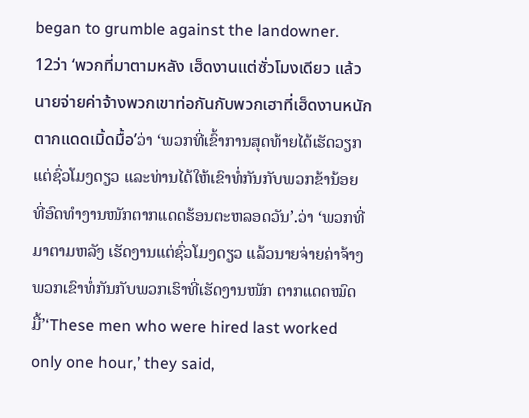began to grumble against the landowner.
12ว่า ‘พวกที่มาตามหลัง เฮ็ดงานแต่ซั่วโมงเดียว แล้วนายจ่ายค่าจ้างพวกเขาท่อกันกับพวกเฮาที่เฮ็ดงานหนัก ตากแดดเมิ้ดมื้อ’ວ່າ ‘ພວກທີ່ເຂົ້າການສຸດທ້າຍໄດ້ເຮັດວຽກແຕ່ຊົ່ວໂມງດຽວ ແລະທ່ານໄດ້ໃຫ້ເຂົາທໍ່ກັນກັບພວກຂ້ານ້ອຍ ທີ່ອົດທຳງານໜັກຕາກແດດຮ້ອນຕະຫລອດວັນ’.ວ່າ ‘ພວກທີ່ມາຕາມຫລັງ ເຮັດງານແຕ່ຊົ່ວໂມງດຽວ ແລ້ວນາຍຈ່າຍຄ່າຈ້າງພວກເຂົາທໍ່ກັນກັບພວກເຮົາທີ່ເຮັດງານໜັກ ຕາກແດດໝົດມື້’‘These men who were hired last worked only one hour,’ they said,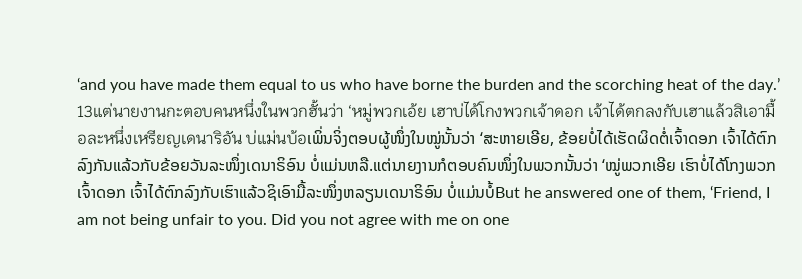‘and you have made them equal to us who have borne the burden and the scorching heat of the day.’
13แต่นายงานกะตอบคนหนึ่งในพวกฮั้นว่า ‘หมู่พวกเอ้ย เฮาบ่ได้โกงพวกเจ้าดอก เจ้าได้ตกลงกับเฮาแล้วสิเอามื้อละหนึ่งเหรียญเดนาริอัน บ่แม่นบ้อເພິ່ນຈິ່ງຕອບຜູ້ໜຶ່ງໃນໝູ່ນັ້ນວ່າ ‘ສະຫາຍເອີຍ, ຂ້ອຍບໍ່ໄດ້ເຮັດຜິດຕໍ່ເຈົ້າດອກ ເຈົ້າໄດ້ຕົກລົງກັນແລ້ວກັບຂ້ອຍວັນລະໜຶ່ງເດນາຣິອົນ ບໍ່ແມ່ນຫລື.ແຕ່ນາຍງານກໍຕອບຄົນໜຶ່ງໃນພວກນັ້ນວ່າ ‘ໝູ່ພວກເອີຍ ເຮົາບໍ່ໄດ້ໂກງພວກເຈົ້າດອກ ເຈົ້າໄດ້ຕົກລົງກັບເຮົາແລ້ວຊິເອົາມື້ລະໜຶ່ງຫລຽນເດນາຣິອົນ ບໍ່ແມ່ນບໍ້But he answered one of them, ‘Friend, I am not being unfair to you. Did you not agree with me on one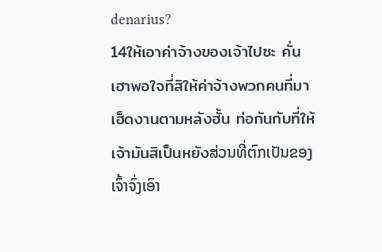denarius?
14ให้เอาค่าจ้างของเจ้าไปซะ คั่นเฮาพอใจที่สิให้ค่าจ้างพวกคนที่มาเฮ็ดงานตามหลังฮั้น ท่อกันกับที่ให้เจ้ามันสิเป็นหยังສ່ວນທີ່ຕົກເປັນຂອງເຈົ້າຈົ່ງເອົາ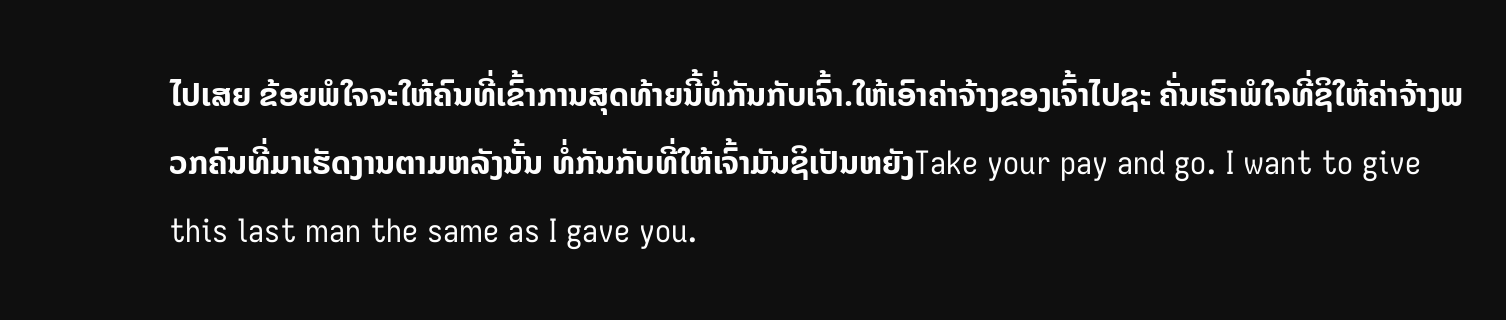ໄປເສຍ ຂ້ອຍພໍໃຈຈະໃຫ້ຄົນທີ່ເຂົ້າການສຸດທ້າຍນີ້ທໍ່ກັນກັບເຈົ້າ.ໃຫ້ເອົາຄ່າຈ້າງຂອງເຈົ້າໄປຊະ ຄັ່ນເຮົາພໍໃຈທີ່ຊິໃຫ້ຄ່າຈ້າງພວກຄົນທີ່ມາເຮັດງານຕາມຫລັງນັ້ນ ທໍ່ກັນກັບທີ່ໃຫ້ເຈົ້າມັນຊິເປັນຫຍັງTake your pay and go. I want to give this last man the same as I gave you.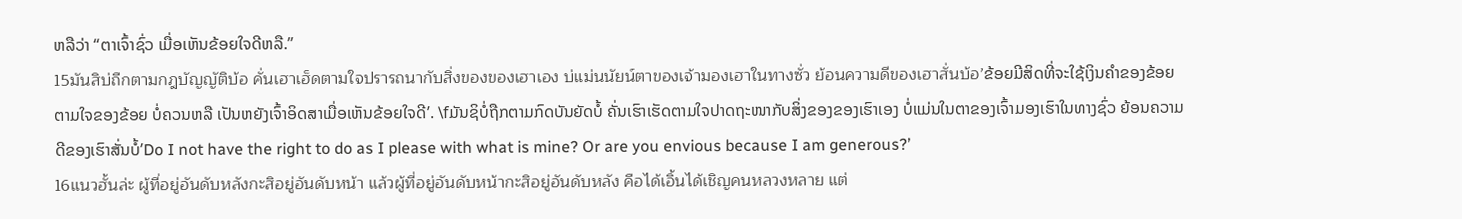ຫລືວ່າ “ຕາເຈົ້າຊົ່ວ ເມື່ອເຫັນຂ້ອຍໃຈດີຫລື.”
15มันสิบ่ถืกตามกฎบัญญัติบ้อ คั่นเฮาเฮ็ดตามใจปรารถนากับสิ่งของของเฮาเอง บ่แม่นนัยน์ตาของเจ้ามองเฮาในทางซั่ว ย้อนความดีของเฮาสั่นบ้อ’ຂ້ອຍມີສິດທີ່ຈະໃຊ້ເງິນຄຳຂອງຂ້ອຍຕາມໃຈຂອງຂ້ອຍ ບໍ່ຄວນຫລື ເປັນຫຍັງເຈົ້າອິດສາເມື່ອເຫັນຂ້ອຍໃຈດີ’. \fມັນຊິບໍ່ຖືກຕາມກົດບັນຍັດບໍ້ ຄັ່ນເຮົາເຮັດຕາມໃຈປາດຖະໜາກັບສິ່ງຂອງຂອງເຮົາເອງ ບໍ່ແມ່ນໃນຕາຂອງເຈົ້າມອງເຮົາໃນທາງຊົ່ວ ຍ້ອນຄວາມດີຂອງເຮົາສັ່ນບໍ້’Do I not have the right to do as I please with what is mine? Or are you envious because I am generous?’
16แนวฮั้นล่ะ ผู้ที่อยู่อันดับหลังกะสิอยู่อันดับหน้า แล้วผู้ที่อยู่อันดับหน้ากะสิอยู่อันดับหลัง คือได้เอิ้นได้เชิญคนหลวงหลาย แต่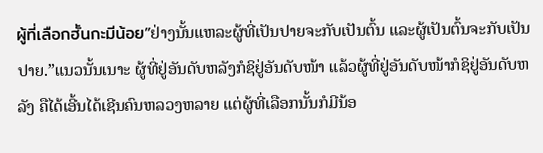ผู้ที่เลือกฮั้นกะมีน้อย”ຢ່າງນັ້ນແຫລະຜູ້ທີ່ເປັນປາຍຈະກັບເປັນຕົ້ນ ແລະຜູ້ເປັນຕົ້ນຈະກັບເປັນປາຍ.”ແນວນັ້ນເນາະ ຜູ້ທີ່ຢູ່ອັນດັບຫລັງກໍຊິຢູ່ອັນດັບໜ້າ ແລ້ວຜູ້ທີ່ຢູ່ອັນດັບໜ້າກໍຊິຢູ່ອັນດັບຫລັງ ຄືໄດ້ເອີ້ນໄດ້ເຊີນຄົນຫລວງຫລາຍ ແຕ່ຜູ້ທີ່ເລືອກນັ້ນກໍມີນ້ອ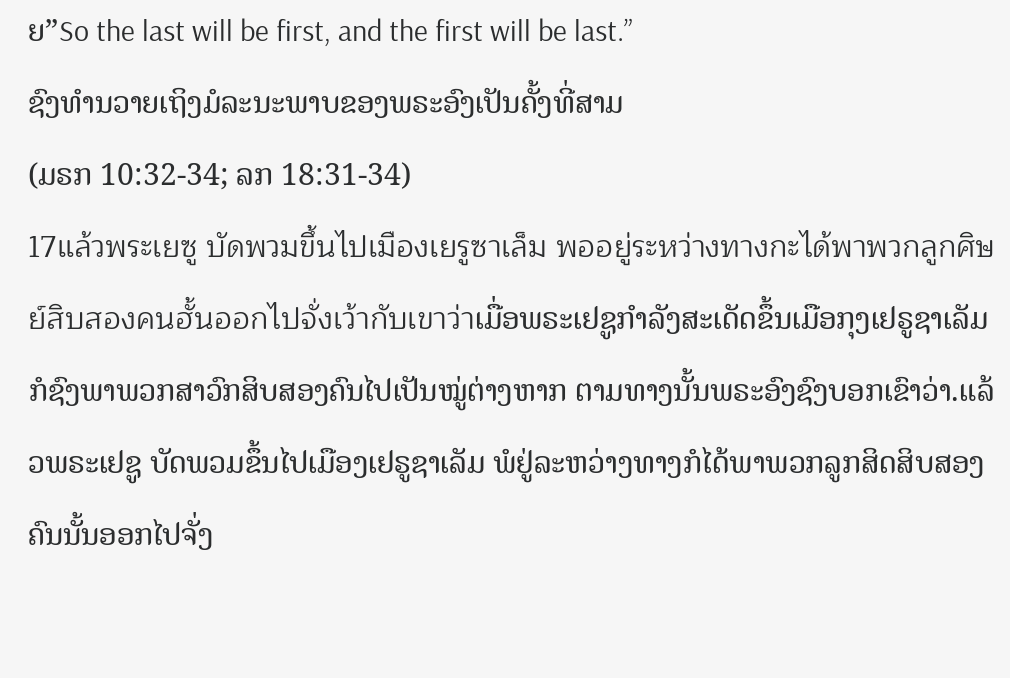ຍ”So the last will be first, and the first will be last.”
ຊົງທຳນວາຍເຖິງມໍລະນະພາບຂອງພຣະອົງເປັນຄັ້ງທີ່ສາມ
(ມຣກ 10:32-34; ລກ 18:31-34)
17แล้วพระเยซู บัดพวมขึ้นไปเมืองเยรูซาเล็ม พออยู่ระหว่างทางกะได้พาพวกลูกศิษย์สิบสองคนฮั้นออกไปจั่งเว้ากับเขาว่าເມື່ອພຣະເຢຊູກຳລັງສະເດັດຂຶ້ນເມືອກຸງເຢຣູຊາເລັມ ກໍຊົງພາພວກສາວົກສິບສອງຄົນໄປເປັນໝູ່ຕ່າງຫາກ ຕາມທາງນັ້ນພຣະອົງຊົງບອກເຂົາວ່າ.ແລ້ວພຣະເຢຊູ ບັດພວມຂຶ້ນໄປເມືອງເຢຣູຊາເລັມ ພໍຢູ່ລະຫວ່າງທາງກໍໄດ້ພາພວກລູກສິດສິບສອງຄົນນັ້ນອອກໄປຈັ່ງ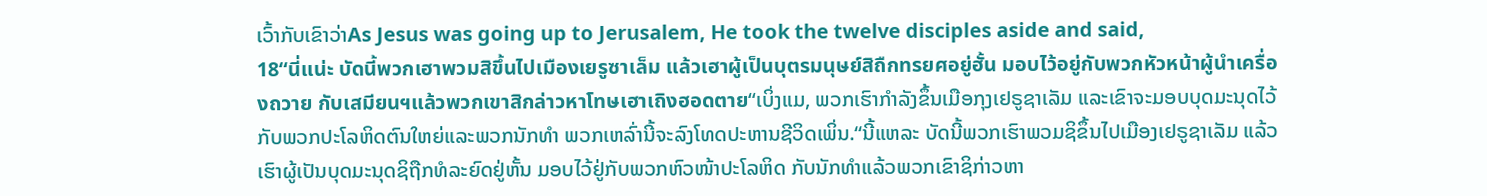ເວົ້າກັບເຂົາວ່າAs Jesus was going up to Jerusalem, He took the twelve disciples aside and said,
18“นี่แน่ะ บัดนี้พวกเฮาพวมสิขึ้นไปเมืองเยรูซาเล็ม แล้วเฮาผู้เป็นบุตรมนุษย์สิถืกทรยศอยู่ฮั้น มอบไว้อยู่กับพวกหัวหน้าผู้นำเครื่องถวาย กับเสมียนฯแล้วพวกเขาสิกล่าวหาโทษเฮาเถิงฮอดตาย“ເບິ່ງແມ, ພວກເຮົາກຳລັງຂຶ້ນເມືອກຸງເຢຣູຊາເລັມ ແລະເຂົາຈະມອບບຸດມະນຸດໄວ້ກັບພວກປະໂລຫິດຕົນໃຫຍ່ແລະພວກນັກທຳ ພວກເຫລົ່ານີ້ຈະລົງໂທດປະຫານຊີວິດເພິ່ນ.“ນີ້ແຫລະ ບັດນີ້ພວກເຮົາພວມຊິຂຶ້ນໄປເມືອງເຢຣູຊາເລັມ ແລ້ວເຮົາຜູ້ເປັນບຸດມະນຸດຊິຖືກທໍລະຍົດຢູ່ຫັ້ນ ມອບໄວ້ຢູ່ກັບພວກຫົວໜ້າປະໂລຫິດ ກັບນັກທຳແລ້ວພວກເຂົາຊິກ່າວຫາ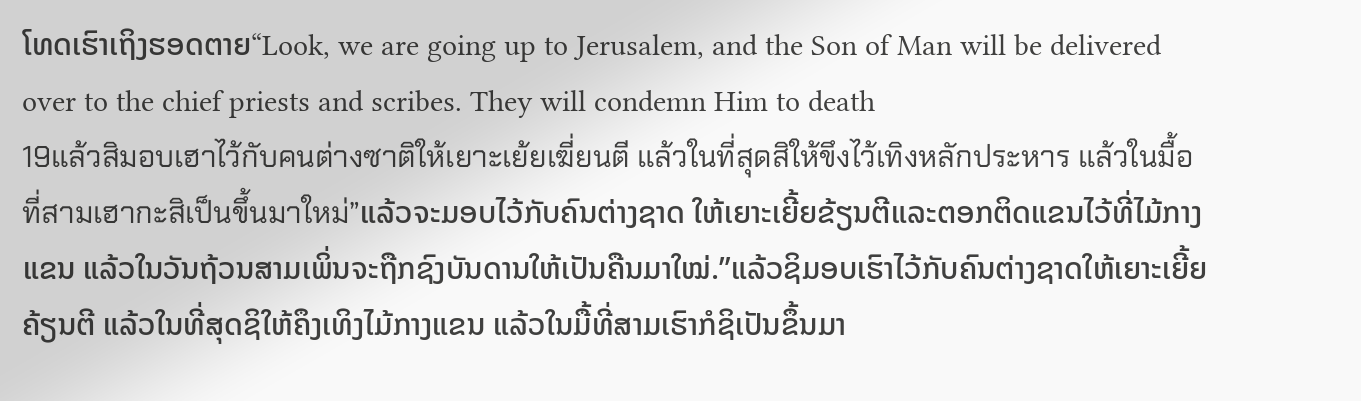ໂທດເຮົາເຖິງຮອດຕາຍ“Look, we are going up to Jerusalem, and the Son of Man will be delivered over to the chief priests and scribes. They will condemn Him to death
19แล้วสิมอบเฮาไว้กับคนต่างซาติให้เยาะเย้ยเฆี่ยนตี แล้วในที่สุดสิให้ขึงไว้เทิงหลักประหาร แล้วในมื้อที่สามเฮากะสิเป็นขึ้นมาใหม่”ແລ້ວຈະມອບໄວ້ກັບຄົນຕ່າງຊາດ ໃຫ້ເຍາະເຍີ້ຍຂ້ຽນຕີແລະຕອກຕິດແຂນໄວ້ທີ່ໄມ້ກາງແຂນ ແລ້ວໃນວັນຖ້ວນສາມເພິ່ນຈະຖືກຊົງບັນດານໃຫ້ເປັນຄືນມາໃໝ່.”ແລ້ວຊິມອບເຮົາໄວ້ກັບຄົນຕ່າງຊາດໃຫ້ເຍາະເຍີ້ຍຄ້ຽນຕີ ແລ້ວໃນທີ່ສຸດຊິໃຫ້ຄຶງເທິງໄມ້ກາງແຂນ ແລ້ວໃນມື້ທີ່ສາມເຮົາກໍຊິເປັນຂຶ້ນມາ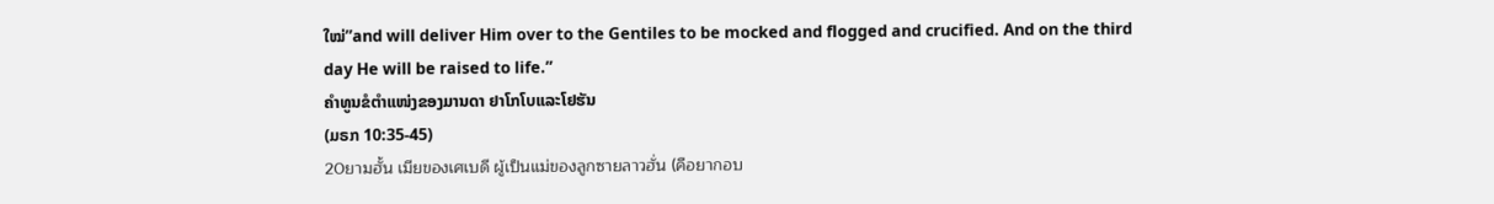ໃໝ່”and will deliver Him over to the Gentiles to be mocked and flogged and crucified. And on the third day He will be raised to life.”
ຄຳທູນຂໍຕຳແໜ່ງຂອງມານດາ ຢາໂກໂບແລະໂຢຮັນ
(ມຣກ 10:35-45)
20ยามฮั้น เมียของเศเบดี ผู้เป็นแม่ของลูกซายลาวฮั่น (คือยากอบ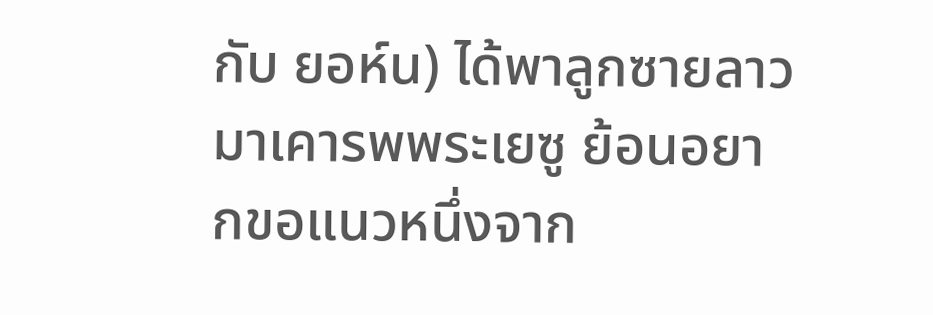กับ ยอห์น) ได้พาลูกซายลาวมาเคารพพระเยซู ย้อนอยากขอแนวหนึ่งจาก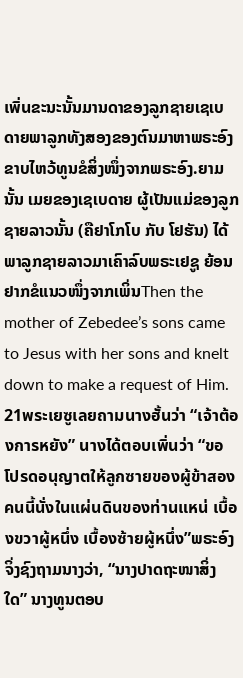เพิ่นຂະນະນັ້ນມານດາຂອງລູກຊາຍເຊເບດາຍພາລູກທັງສອງຂອງຕົນມາຫາພຣະອົງຂາບໄຫວ້ທູນຂໍສິ່ງໜຶ່ງຈາກພຣະອົງ.ຍາມນັ້ນ ເມຍຂອງເຊເບດາຍ ຜູ້ເປັນແມ່ຂອງລູກຊາຍລາວນັ້ນ (ຄືຢາໂກໂບ ກັບ ໂຢຮັນ) ໄດ້ພາລູກຊາຍລາວມາເຄົາລົບພຣະເຢຊູ ຍ້ອນຢາກຂໍແນວໜຶ່ງຈາກເພິ່ນThen the mother of Zebedee’s sons came to Jesus with her sons and knelt down to make a request of Him.
21พระเยซูเลยถามนางฮั้นว่า “เจ้าต้องการหยัง” นางได้ตอบเพิ่นว่า “ขอโปรดอนุญาตให้ลูกซายของผู้ข้าสองคนนี้นั่งในแผ่นดินของท่านแหน่ เบื้องขวาผู้หนึ่ง เบื้องซ้ายผู้หนึ่ง”ພຣະອົງຈິ່ງຊົງຖາມນາງວ່າ, “ນາງປາດຖະໜາສິ່ງໃດ” ນາງທູນຕອບ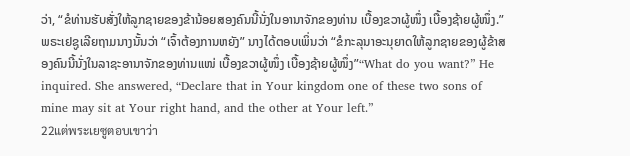ວ່າ, “ຂໍທ່ານຮັບສັ່ງໃຫ້ລູກຊາຍຂອງຂ້ານ້ອຍສອງຄົນນີ້ນັ່ງໃນອານາຈັກຂອງທ່ານ ເບື້ອງຂວາຜູ້ໜຶ່ງ ເບື້ອງຊ້າຍຜູ້ໜຶ່ງ.”ພຣະເຢຊູເລີຍຖາມນາງນັ້ນວ່າ “ເຈົ້າຕ້ອງການຫຍັງ” ນາງໄດ້ຕອບເພິ່ນວ່າ “ຂໍກະລຸນາອະນຸຍາດໃຫ້ລູກຊາຍຂອງຜູ້ຂ້າສອງຄົນນີ້ນັ່ງໃນລາຊະອານາຈັກຂອງທ່ານແໜ່ ເບື້ອງຂວາຜູ້ໜຶ່ງ ເບື້ອງຊ້າຍຜູ້ໜຶ່ງ”“What do you want?” He inquired. She answered, “Declare that in Your kingdom one of these two sons of mine may sit at Your right hand, and the other at Your left.”
22แต่พระเยซูตอบเขาว่า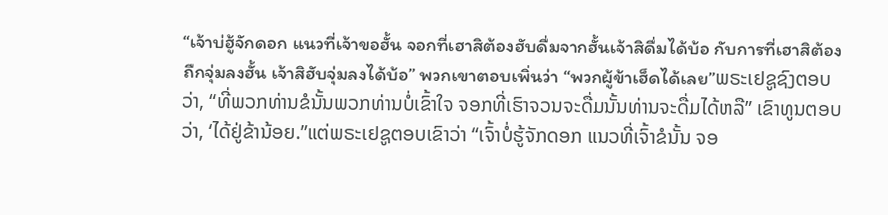“เจ้าบ่ฮู้จักดอก แนวที่เจ้าขอฮั้น จอกที่เฮาสิต้องฮับดื่มจากฮั้นเจ้าสิดื่มได้บ้อ กับการที่เฮาสิต้องถืกจุ่มลงฮั้น เจ้าสิฮับจุ่มลงได้บ้อ” พวกเขาตอบเพิ่นว่า “พวกผู้ข้าเฮ็ดได้เลย”ພຣະເຢຊູຊົງຕອບວ່າ, “ທີ່ພວກທ່ານຂໍນັ້ນພວກທ່ານບໍ່ເຂົ້າໃຈ ຈອກທີ່ເຮົາຈວນຈະດື່ມນັ້ນທ່ານຈະດື່ມໄດ້ຫລື” ເຂົາທູນຕອບວ່າ, ‘ໄດ້ຢູ່ຂ້ານ້ອຍ.”ແຕ່ພຣະເຢຊູຕອບເຂົາວ່າ “ເຈົ້າບໍ່ຮູ້ຈັກດອກ ແນວທີ່ເຈົ້າຂໍນັ້ນ ຈອ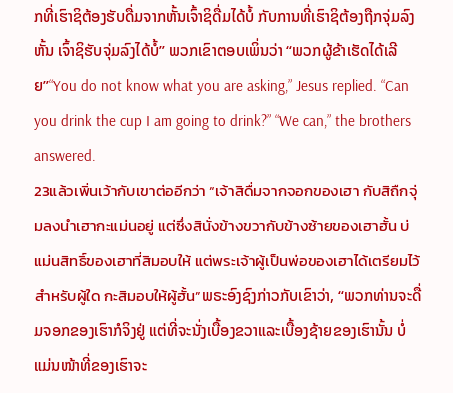ກທີ່ເຮົາຊິຕ້ອງຮັບດື່ມຈາກຫັ້ນເຈົ້າຊິດື່ມໄດ້ບໍ້ ກັບການທີ່ເຮົາຊິຕ້ອງຖືກຈຸ່ມລົງຫັ້ນ ເຈົ້າຊິຮັບຈຸ່ມລົງໄດ້ບໍ້” ພວກເຂົາຕອບເພິ່ນວ່າ “ພວກຜູ້ຂ້າເຮັດໄດ້ເລີຍ”“You do not know what you are asking,” Jesus replied. “Can you drink the cup I am going to drink?” “We can,” the brothers answered.
23แล้วเพิ่นเว้ากับเขาต่ออีกว่า “เจ้าสิดื่มจากจอกของเฮา กับสิถืกจุ่มลงนำเฮากะแม่นอยู่ แต่ซึ่งสินั่งข้างขวากับข้างซ้ายของเฮาฮั้น บ่แม่นสิทธิ์ของเฮาที่สิมอบให้ แต่พระเจ้าผู้เป็นพ่อของเฮาได้เตรียมไว้สำหรับผู้ใด กะสิมอบให้ผู้ฮั้น”ພຣະອົງຊົງກ່າວກັບເຂົາວ່າ, “ພວກທ່ານຈະດື່ມຈອກຂອງເຮົາກໍຈິງຢູ່ ແຕ່ທີ່ຈະນັ່ງເບື້ອງຂວາແລະເບື້ອງຊ້າຍຂອງເຮົານັ້ນ ບໍ່ແມ່ນໜ້າທີ່ຂອງເຮົາຈະ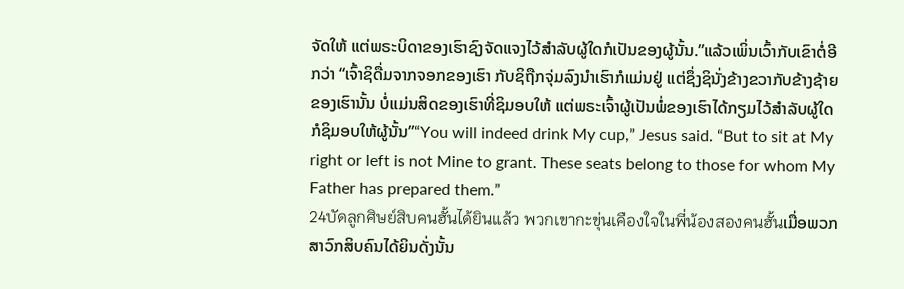ຈັດໃຫ້ ແຕ່ພຣະບິດາຂອງເຮົາຊົງຈັດແຈງໄວ້ສຳລັບຜູ້ໃດກໍເປັນຂອງຜູ້ນັ້ນ.”ແລ້ວເພິ່ນເວົ້າກັບເຂົາຕໍ່ອີກວ່າ “ເຈົ້າຊິດື່ມຈາກຈອກຂອງເຮົາ ກັບຊິຖືກຈຸ່ມລົງນຳເຮົາກໍແມ່ນຢູ່ ແຕ່ຊຶ່ງຊິນັ່ງຂ້າງຂວາກັບຂ້າງຊ້າຍຂອງເຮົານັ້ນ ບໍ່ແມ່ນສິດຂອງເຮົາທີ່ຊິມອບໃຫ້ ແຕ່ພຣະເຈົ້າຜູ້ເປັນພໍ່ຂອງເຮົາໄດ້ກຽມໄວ້ສຳລັບຜູ້ໃດ ກໍຊິມອບໃຫ້ຜູ້ນັ້ນ”“You will indeed drink My cup,” Jesus said. “But to sit at My right or left is not Mine to grant. These seats belong to those for whom My Father has prepared them.”
24บัดลูกศิษย์สิบคนฮั้นได้ยินแล้ว พวกเขากะขุ่นเคืองใจในพี่น้องสองคนฮั้นເມື່ອພວກສາວົກສິບຄົນໄດ້ຍິນດັ່ງນັ້ນ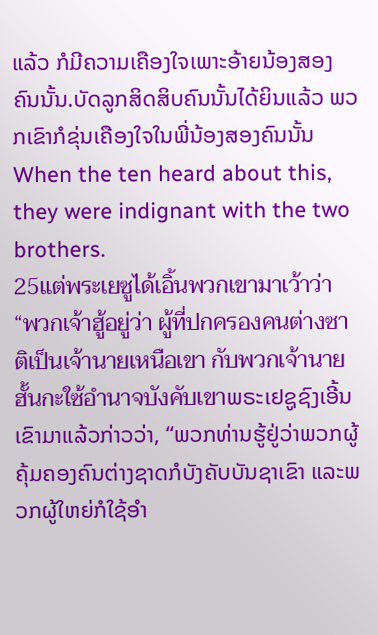ແລ້ວ ກໍມີຄວາມເຄືອງໃຈເພາະອ້າຍນ້ອງສອງຄົນນັ້ນ.ບັດລູກສິດສິບຄົນນັ້ນໄດ້ຍິນແລ້ວ ພວກເຂົາກໍຂຸ່ນເຄືອງໃຈໃນພີ່ນ້ອງສອງຄົນນັ້ນWhen the ten heard about this, they were indignant with the two brothers.
25แต่พระเยซูได้เอิ้นพวกเขามาเว้าว่า “พวกเจ้าฮู้อยู่ว่า ผู้ที่ปกครองคนต่างซาติเป็นเจ้านายเหนือเขา กับพวกเจ้านายฮั้นกะใซ้อำนาจบังคับเขาພຣະເຢຊູຊົງເອີ້ນເຂົາມາແລ້ວກ່າວວ່າ, “ພວກທ່ານຮູ້ຢູ່ວ່າພວກຜູ້ຄຸ້ມຄອງຄົນຕ່າງຊາດກໍບັງຄັບບັນຊາເຂົາ ແລະພວກຜູ້ໃຫຍ່ກໍໃຊ້ອຳ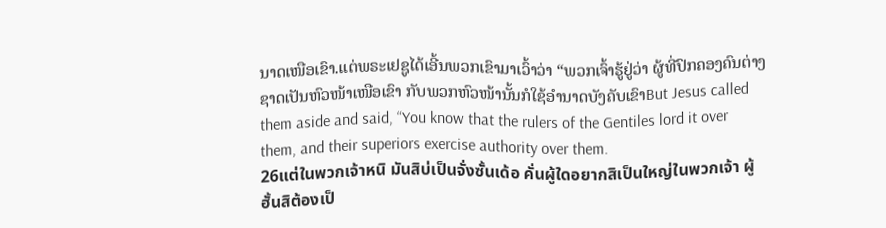ນາດເໜືອເຂົາ.ແຕ່ພຣະເຢຊູໄດ້ເອີ້ນພວກເຂົາມາເວົ້າວ່າ “ພວກເຈົ້າຮູ້ຢູ່ວ່າ ຜູ້ທີ່ປົກຄອງຄົນຕ່າງຊາດເປັນຫົວໜ້າເໜືອເຂົາ ກັບພວກຫົວໜ້ານັ້ນກໍໃຊ້ອຳນາດບັງຄັບເຂົາBut Jesus called them aside and said, “You know that the rulers of the Gentiles lord it over them, and their superiors exercise authority over them.
26แต่ในพวกเจ้าหนิ มันสิบ่เป็นจั่งซั้นเด้อ คั่นผู้ใดอยากสิเป็นใหญ่ในพวกเจ้า ผู้ฮั้นสิต้องเป็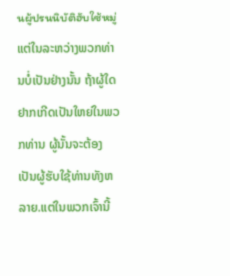นผู้ปรนนิบัติฮับใซ้หมู่ແຕ່ໃນລະຫວ່າງພວກທ່ານບໍ່ເປັນຢ່າງນັ້ນ ຖ້າຜູ້ໃດຢາກເກີດເປັນໃຫຍ່ໃນພວກທ່ານ ຜູ້ນັ້ນຈະຕ້ອງເປັນຜູ້ຮັບໃຊ້ທ່ານທັງຫລາຍ.ແຕ່ໃນພວກເຈົ້ານີ້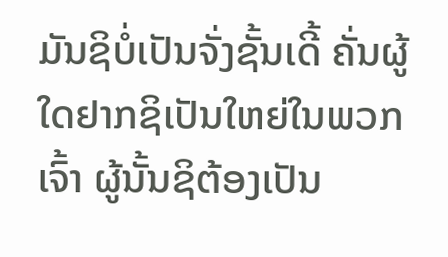ມັນຊິບໍ່ເປັນຈັ່ງຊັ້ນເດີ້ ຄັ່ນຜູ້ໃດຢາກຊິເປັນໃຫຍ່ໃນພວກເຈົ້າ ຜູ້ນັ້ນຊິຕ້ອງເປັນ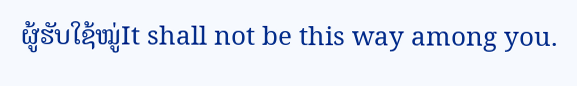ຜູ້ຮັບໃຊ້ໝູ່It shall not be this way among you.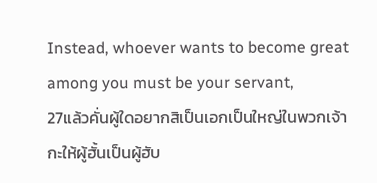Instead, whoever wants to become great among you must be your servant,
27แล้วคั่นผู้ใดอยากสิเป็นเอกเป็นใหญ่ในพวกเจ้า กะให้ผู้ฮั้นเป็นผู้ฮับ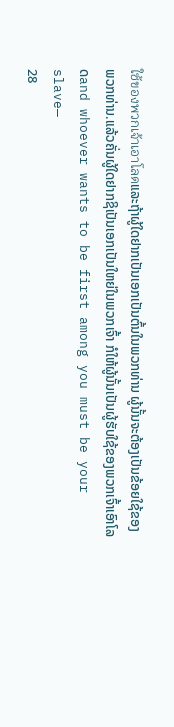ใซ้ของพวกเจ้าเอาโลดແລະຖ້າຜູ້ໃດຢາກເປັນເອກເປັນຕົ້ນໃນພວກທ່ານ ຜູ້ນັ້ນຈະຕ້ອງເປັນຂ້ອຍໃຊ້ຂອງພວກທ່ານ.ແລ້ວຄັ່ນຜູ້ໃດຢາກຊິເປັນເອກເປັນໃຫຍ່ໃນພວກເຈົ້າ ກໍໃຫ້ຜູ້ນັ້ນເປັນຜູ້ຮັບໃຊ້ຂອງພວກເຈົ້າເອົາໂລດand whoever wants to be first among you must be your slave—
28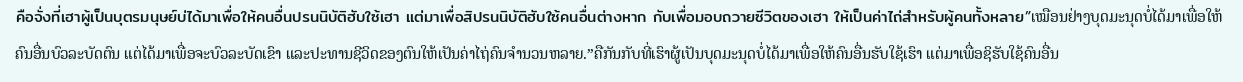คือจั่งที่เฮาผู้เป็นบุตรมนุษย์บ่ได้มาเพื่อให้คนอื่นปรนนิบัติฮับใซ้เฮา แต่มาเพื่อสิปรนนิบัติฮับใซ้คนอื่นต่างหาก กับเพื่อมอบถวายซีวิตของเฮา ให้เป็นค่าไถ่สำหรับผู้คนทั้งหลาย”ເໝືອນຢ່າງບຸດມະນຸດບໍ່ໄດ້ມາເພື່ອໃຫ້ຄົນອື່ນບົວລະບັດຕົນ ແຕ່ໄດ້ມາເພື່ອຈະບົວລະບັດເຂົາ ແລະປະທານຊີວິດຂອງຕົນໃຫ້ເປັນຄ່າໄຖ່ຄົນຈຳນວນຫລາຍ.”ຄືກັນກັບທີ່ເຮົາຜູ້ເປັນບຸດມະນຸດບໍ່ໄດ້ມາເພື່ອໃຫ້ຄົນອື່ນຮັບໃຊ້ເຮົາ ແຕ່ມາເພື່ອຊິຮັບໃຊ້ຄົນອື່ນ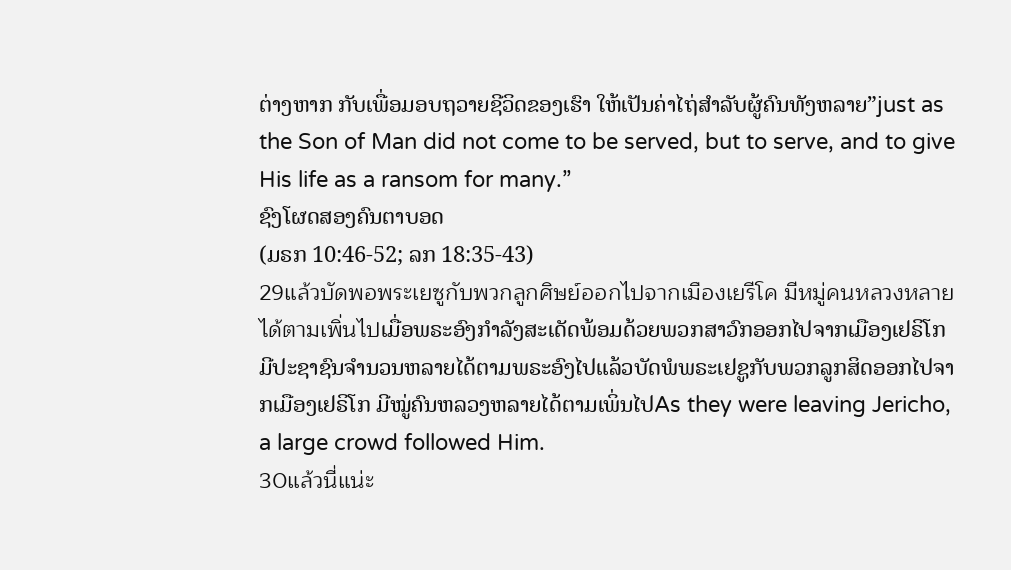ຕ່າງຫາກ ກັບເພື່ອມອບຖວາຍຊີວິດຂອງເຮົາ ໃຫ້ເປັນຄ່າໄຖ່ສຳລັບຜູ້ຄົນທັງຫລາຍ”just as the Son of Man did not come to be served, but to serve, and to give His life as a ransom for many.”
ຊົງໂຜດສອງຄົນຕາບອດ
(ມຣກ 10:46-52; ລກ 18:35-43)
29แล้วบัดพอพระเยซูกับพวกลูกศิษย์ออกไปจากเมืองเยรีโค มีหมู่คนหลวงหลายได้ตามเพิ่นไปເມື່ອພຣະອົງກຳລັງສະເດັດພ້ອມດ້ວຍພວກສາວົກອອກໄປຈາກເມືອງເຢຣິໂກ ມີປະຊາຊົນຈຳນວນຫລາຍໄດ້ຕາມພຣະອົງໄປແລ້ວບັດພໍພຣະເຢຊູກັບພວກລູກສິດອອກໄປຈາກເມືອງເຢຣິໂກ ມີໝູ່ຄົນຫລວງຫລາຍໄດ້ຕາມເພິ່ນໄປAs they were leaving Jericho, a large crowd followed Him.
30แล้วนี่แน่ะ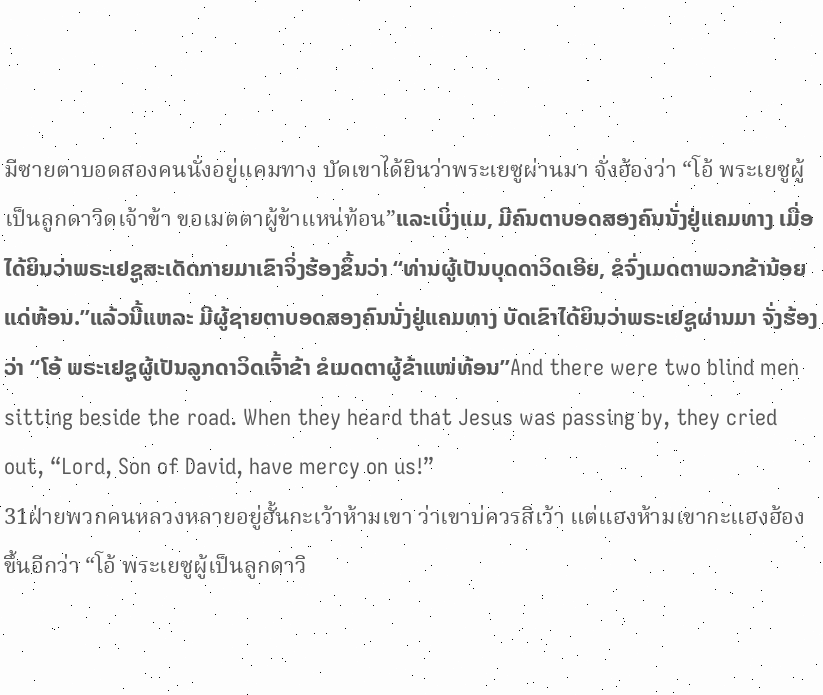มีซายตาบอดสองคนนั่งอยู่แคมทาง บัดเขาได้ยินว่าพระเยซูผ่านมา จั่งฮ้องว่า “โอ้ พระเยซูผู้เป็นลูกดาวิดเจ้าข้า ขอเมตตาผู้ข้าแหน่ท้อน”ແລະເບິ່ງແມ, ມີຄົນຕາບອດສອງຄົນນັ່ງຢູ່ແຄມທາງ ເມື່ອໄດ້ຍິນວ່າພຣະເຢຊູສະເດັດກາຍມາເຂົາຈິ່ງຮ້ອງຂຶ້ນວ່າ “ທ່ານຜູ້ເປັນບຸດດາວິດເອີຍ, ຂໍຈົ່ງເມດຕາພວກຂ້ານ້ອຍແດ່ທ້ອນ.”ແລ້ວນີ້ແຫລະ ມີຜູ້ຊາຍຕາບອດສອງຄົນນັ່ງຢູ່ແຄມທາງ ບັດເຂົາໄດ້ຍິນວ່າພຣະເຢຊູຜ່ານມາ ຈັ່ງຮ້ອງວ່າ “ໂອ້ ພຣະເຢຊູຜູ້ເປັນລູກດາວິດເຈົ້າຂ້າ ຂໍເມດຕາຜູ້ຂ້າແໜ່ທ້ອນ”And there were two blind men sitting beside the road. When they heard that Jesus was passing by, they cried out, “Lord, Son of David, have mercy on us!”
31ฝ่ายพวกคนหลวงหลายอยู่ฮั้นกะเว้าห้ามเขา ว่าเขาบ่ควรสิเว้า แต่แฮงห้ามเขากะแฮงฮ้องขึ้นอีกว่า “โอ้ พระเยซูผู้เป็นลูกดาวิ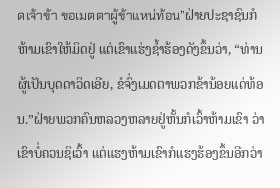ดเจ้าข้า ขอเมตตาผู้ข้าแหน่ท้อน”ຝ່າຍປະຊາຊົນກໍຫ້າມເຂົາໃຫ້ມິດຢູ່ ແຕ່ເຂົາແຮ່ງຊ້ຳຮ້ອງດັງຂຶ້ນວ່າ, “ທ່ານຜູ້ເປັນບຸດດາວິດເອີຍ, ຂໍຈົ່ງເມດຕາພວກຂ້ານ້ອຍແດ່ທ້ອນ.”ຝ່າຍພວກຄົນຫລວງຫລາຍຢູ່ຫັ້ນກໍເວົ້າຫ້າມເຂົາ ວ່າເຂົາບໍ່ຄວນຊິເວົ້າ ແຕ່ແຮງຫ້າມເຂົາກໍແຮງຮ້ອງຂຶ້ນອີກວ່າ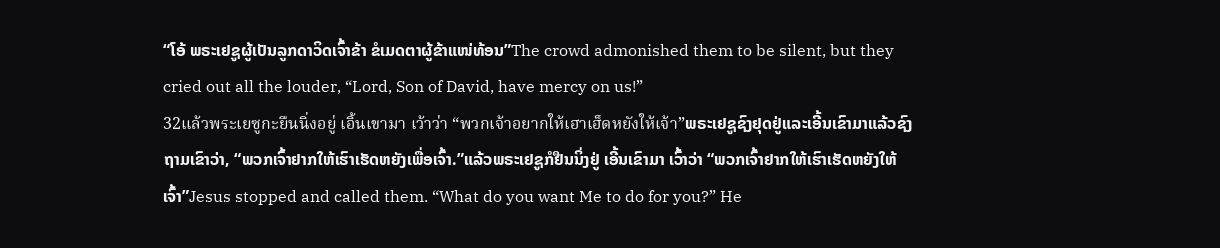“ໂອ້ ພຣະເຢຊູຜູ້ເປັນລູກດາວິດເຈົ້າຂ້າ ຂໍເມດຕາຜູ້ຂ້າແໜ່ທ້ອນ”The crowd admonished them to be silent, but they cried out all the louder, “Lord, Son of David, have mercy on us!”
32แล้วพระเยซูกะยืนนิ่งอยู่ เอิ้นเขามา เว้าว่า “พวกเจ้าอยากให้เฮาเฮ็ดหยังให้เจ้า”ພຣະເຢຊູຊົງຢຸດຢູ່ແລະເອີ້ນເຂົາມາແລ້ວຊົງຖາມເຂົາວ່າ, “ພວກເຈົ້າຢາກໃຫ້ເຮົາເຮັດຫຍັງເພື່ອເຈົ້າ.”ແລ້ວພຣະເຢຊູກໍຢືນນິ່ງຢູ່ ເອີ້ນເຂົາມາ ເວົ້າວ່າ “ພວກເຈົ້າຢາກໃຫ້ເຮົາເຮັດຫຍັງໃຫ້ເຈົ້າ”Jesus stopped and called them. “What do you want Me to do for you?” He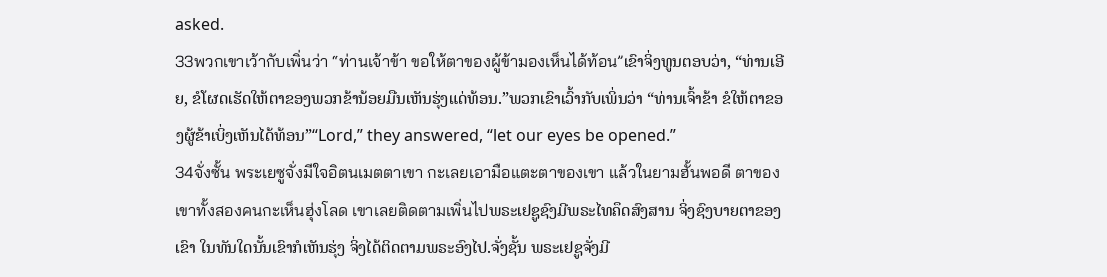asked.
33พวกเขาเว้ากับเพิ่นว่า “ท่านเจ้าข้า ขอให้ตาของผู้ข้ามองเห็นได้ท้อน”ເຂົາຈິ່ງທູນຕອບວ່າ, “ທ່ານເອີຍ, ຂໍໂຜດເຮັດໃຫ້ຕາຂອງພວກຂ້ານ້ອຍມືນເຫັນຮຸ່ງແດ່ທ້ອນ.”ພວກເຂົາເວົ້າກັບເພິ່ນວ່າ “ທ່ານເຈົ້າຂ້າ ຂໍໃຫ້ຕາຂອງຜູ້ຂ້າເບິ່ງເຫັນໄດ້ທ້ອນ”“Lord,” they answered, “let our eyes be opened.”
34จั่งซั้น พระเยซูจั่งมีใจอิตนเมตตาเขา กะเลยเอามือแตะตาของเขา แล้วในยามฮั้นพอดี ตาของเขาทั้งสองคนกะเห็นฮุ่งโลด เขาเลยติดตามเพิ่นไปພຣະເຢຊູຊົງມີພຣະໄທຄຶດສົງສານ ຈິ່ງຊົງບາຍຕາຂອງເຂົາ ໃນທັນໃດນັ້ນເຂົາກໍເຫັນຮຸ່ງ ຈິ່ງໄດ້ຕິດຕາມພຣະອົງໄປ.ຈັ່ງຊັ້ນ ພຣະເຢຊູຈັ່ງມີ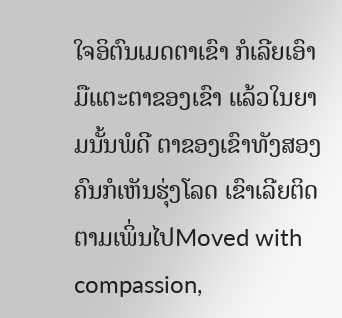ໃຈອິຕົນເມດຕາເຂົາ ກໍເລີຍເອົາມືແຕະຕາຂອງເຂົາ ແລ້ວໃນຍາມນັ້ນພໍດີ ຕາຂອງເຂົາທັງສອງຄົນກໍເຫັນຮຸ່ງໂລດ ເຂົາເລີຍຕິດຕາມເພິ່ນໄປMoved with compassion,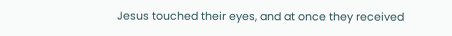Jesus touched their eyes, and at once they received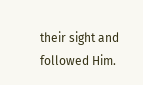their sight and followed Him.